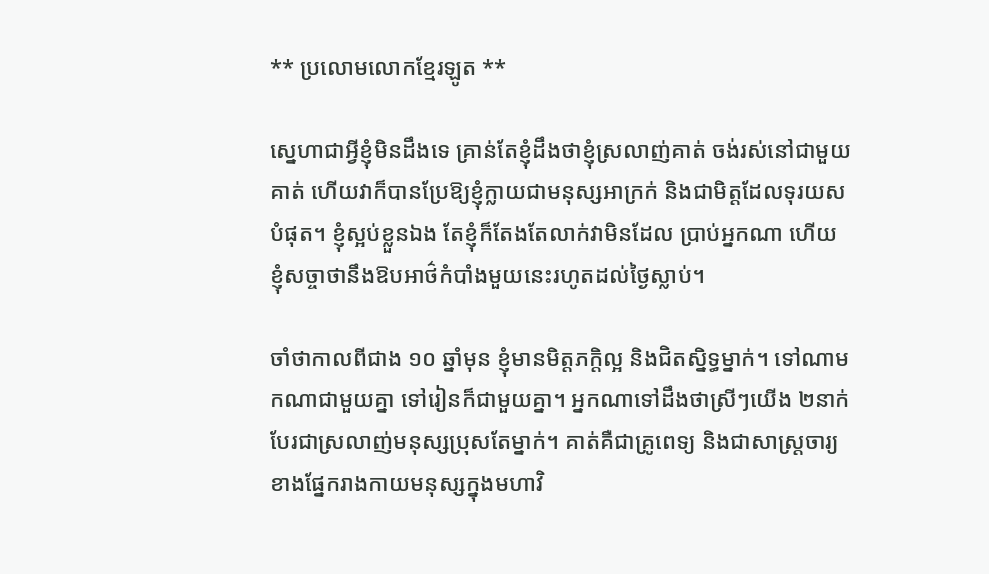** ប្រលោមលោកខ្មែរឡូត **

ស្នេហាជាអ្វីខ្ញុំមិនដឹងទេ គ្រាន់តែខ្ញុំដឹងថាខ្ញុំស្រលាញ់គាត់ ចង់រស់នៅជាមួយគាត់ ហើយវាក៏បានប្រែឱ្យខ្ញុំក្លាយជាមនុស្សអាក្រក់ និងជាមិត្តដែលទុរយសបំផុត។ ខ្ញុំស្អប់ខ្លួនឯង តែខ្ញុំក៏តែងតែលាក់វាមិនដែល ប្រាប់អ្នកណា ហើយខ្ញុំសច្ចាថានឹងឱបអាថ៌កំបាំងមួយនេះរហូតដល់ថ្ងៃស្លាប់។

ចាំថាកាលពីជាង ១០ ឆ្នាំមុន ខ្ញុំមានមិត្តភក្តិល្អ និងជិតស្និទ្ធម្នាក់។ ទៅណាមកណាជាមួយគ្នា ទៅរៀនក៏ជាមួយគ្នា។ អ្នកណាទៅដឹងថាស្រីៗយើង ២នាក់បែរជាស្រលាញ់មនុស្សប្រុសតែម្នាក់។ គាត់គឺជាគ្រូពេទ្យ និងជាសាស្រ្តចារ្យខាងផ្នែករាងកាយមនុស្សក្នុងមហាវិ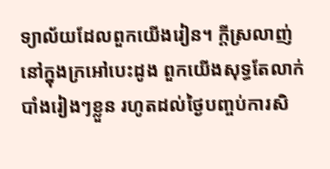ទ្យាល័យដែលពួកយើងរៀន។ ក្តីស្រលាញ់នៅក្នុងក្រអៅបេះដូង ពួកយើងសុទ្ធតែលាក់បាំងរៀងៗខ្លួន រហូតដល់ថ្ងៃបញ្ចប់ការសិ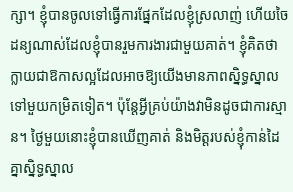ក្សា។ ខ្ញុំបានចូលទៅធ្វើការផ្នែកដែលខ្ញុំស្រលាញ់ ហើយចៃដន្យណាស់ដែលខ្ញុំបានរួមការងារជាមួយគាត់។ ខ្ញុំគិតថាក្លាយជាឱកាសល្អដែលអាចឱ្យយើងមានភាពស្និទ្ធស្នាលទៅមួយកម្រិតទៀត។ ប៉ុន្តែអ្វីគ្រប់យ៉ាងវាមិនដូចជាការស្មាន។ ថ្ងៃមួយនោះខ្ញុំបានឃើញគាត់ និងមិត្តរបស់ខ្ញុំកាន់ដៃគ្នាស្និទ្ធស្នាល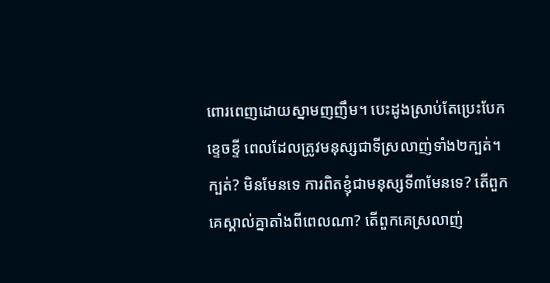ពោរពេញដោយស្នាមញញឹម។ បេះដូងស្រាប់តែប្រេះបែកខ្ទេចខ្ទី ពេលដែលត្រូវមនុស្សជាទីស្រលាញ់ទាំង២ក្បត់។ ក្បត់? មិនមែនទេ ការពិតខ្ញុំជាមនុស្សទី៣មែនទេ? តើពួកគេស្គាល់គ្នាតាំងពីពេលណា? តើពួកគេស្រលាញ់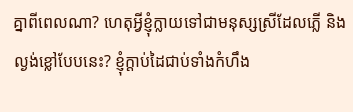គ្នាពីពេលណា? ហេតុអ្វីខ្ញុំក្លាយទៅជាមនុស្សស្រីដែលភ្លើ និងល្ងង់ខ្លៅបែបនេះ? ខ្ញុំក្តាប់ដៃជាប់ទាំងកំហឹង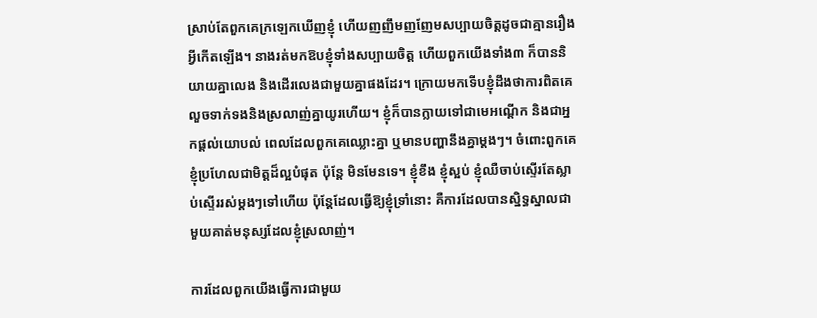ស្រាប់តែពួកគេក្រឡេកឃើញខ្ញុំ ហើយញញឹមញញែមសប្បាយចិត្តដូចជាគ្មានរឿងអ្វីកើតឡើង។ នាងរត់មកឱបខ្ញុំទាំងសប្បាយចិត្ត ហើយពួកយើងទាំង៣ ក៏បាននិយាយគ្នាលេង និងដើរលេងជាមួយគ្នាផងដែរ។ ក្រោយមកទើបខ្ញុំដឹងថាការពិតគេលួចទាក់ទងនិងស្រលាញ់គ្នាយូរហើយ។ ខ្ញុំក៏បានក្លាយទៅជាមេអណ្តើក និងជាអ្នកផ្តល់យោបល់ ពេលដែលពួកគេឈ្លោះគ្នា ឬមានបញ្ហានឹងគ្នាម្តងៗ។ ចំពោះពួកគេខ្ញុំប្រហែលជាមិត្តដ៏ល្អបំផុត ប៉ុន្តែ មិនមែនទេ។ ខ្ញុំខឹង ខ្ញុំស្អប់ ខ្ញុំឈឺចាប់ស្ទើរតែស្លាប់ស្ទើររស់ម្តងៗទៅហើយ ប៉ុន្តែដែលធ្វើឱ្យខ្ញុំទ្រាំនោះ គឺការដែលបានស្និទ្ធស្នាលជាមួយគាត់មនុស្សដែលខ្ញុំស្រលាញ់។

ការដែលពួកយើងធ្វើការជាមួយ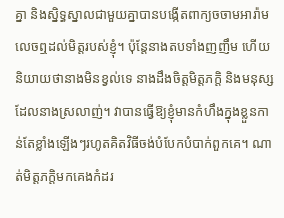គ្នា និងស្និទ្ធស្នាលជាមួយគ្នាបានបង្កើតពាក្យចចាមអារ៉ាម លេចឮដល់មិត្តរបស់ខ្ញុំ។ ប៉ុន្តែនាងតបទាំងញញឹម ហើយនិយាយថានាងមិនខ្វល់ទេ នាងដឹងចិត្តមិត្តភក្តិ និងមនុស្សដែលនាងស្រលាញ់។ វាបានធ្វើឱ្យខ្ញុំមានកំហឹងក្នុងខ្លួនកាន់តែខ្លាំងឡើងៗរហូតគិតវិធីចង់បំបែកបំបាក់ពួកគេ។ ណាត់មិត្តភក្តិមកគេងកំដរ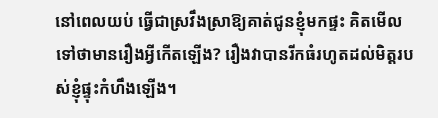នៅពេលយប់ ធ្វើជាស្រវឹងស្រាឱ្យគាត់ជូនខ្ញុំមកផ្ទះ គិតមើលទៅថាមានរឿងអ្វីកើតឡើង? រឿងវាបានរីកធំរហូតដល់មិត្តរបស់ខ្ញុំផ្ទុះកំហឹងឡើង។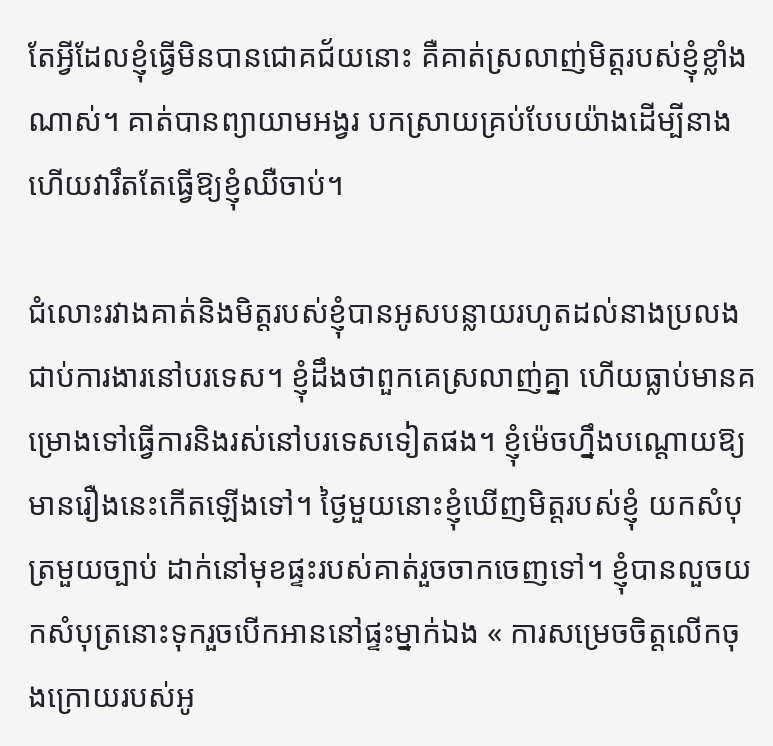តែអ្វីដែលខ្ញុំធ្វើមិនបានជោគជ័យនោះ គឺគាត់ស្រលាញ់មិត្តរបស់ខ្ញុំខ្លាំងណាស់។ គាត់បានព្យាយាមអង្វរ បកស្រាយគ្រប់បែបយ៉ាងដើម្បីនាង ហើយវារឹតតែធ្វើឱ្យខ្ញុំឈឺចាប់។

ជំលោះរវាងគាត់និងមិត្តរបស់ខ្ញុំបានអូសបន្លាយរហូតដល់នាងប្រលងជាប់ការងារនៅបរទេស។ ខ្ញុំដឹងថាពួកគេស្រលាញ់គ្នា ហើយធ្លាប់មានគម្រោងទៅធ្វើការនិងរស់នៅបរទេសទៀតផង។ ខ្ញុំម៉េចហ្នឹងបណ្តោយឱ្យមានរឿងនេះកើតឡើងទៅ។ ថ្ងៃមួយនោះខ្ញុំឃើញមិត្តរបស់ខ្ញុំ យកសំបុត្រមួយច្បាប់ ដាក់នៅមុខផ្ទះរបស់គាត់រួចចាកចេញទៅ។ ខ្ញុំបានលួចយកសំបុត្រនោះទុករួចបើកអាននៅផ្ទះម្នាក់ឯង « ការសម្រេចចិត្តលើកចុងក្រោយរបស់អូ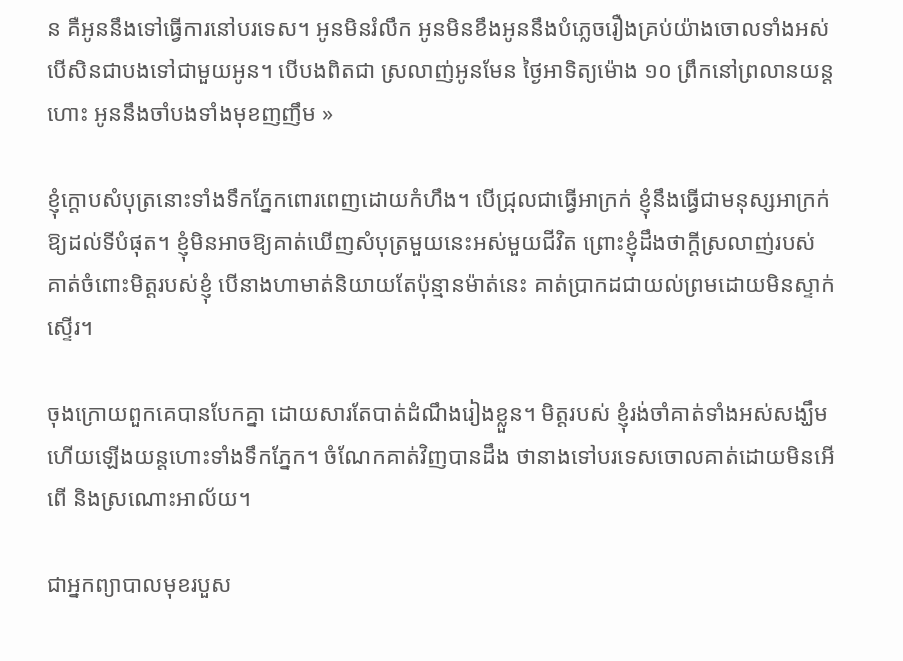ន គឺអូននឹងទៅធ្វើការនៅបរទេស។ អូនមិនរំលឹក អូនមិនខឹងអូននឹងបំភ្លេចរឿងគ្រប់យ៉ាងចោលទាំងអស់ បើសិនជាបងទៅជាមួយអូន។ បើបងពិតជា ស្រលាញ់អូនមែន ថ្ងៃអាទិត្យម៉ោង ១០ ព្រឹកនៅព្រលានយន្តហោះ អូននឹងចាំបងទាំងមុខញញឹម »

ខ្ញុំក្តោបសំបុត្រនោះទាំងទឹកភ្នែកពោរពេញដោយកំហឹង។ បើជ្រុលជាធ្វើអាក្រក់ ខ្ញុំនឹងធ្វើជាមនុស្សអាក្រក់ឱ្យដល់ទីបំផុត។ ខ្ញុំមិនអាចឱ្យគាត់ឃើញសំបុត្រមួយនេះអស់មួយជីវិត ព្រោះខ្ញុំដឹងថាក្តីស្រលាញ់របស់គាត់ចំពោះមិត្តរបស់ខ្ញុំ បើនាងហាមាត់និយាយតែប៉ុន្មានម៉ាត់នេះ គាត់ប្រាកដជាយល់ព្រមដោយមិនស្ទាក់ស្ទើរ។

ចុងក្រោយពួកគេបានបែកគ្នា ដោយសារតែបាត់ដំណឹងរៀងខ្លួន។ មិត្តរបស់ ខ្ញុំរង់ចាំគាត់ទាំងអស់សង្ឃឹមហើយឡើងយន្តហោះទាំងទឹកភ្នែក។ ចំណែកគាត់វិញបានដឹង ថានាងទៅបរទេសចោលគាត់ដោយមិនអើពើ និងស្រណោះអាល័យ។

ជាអ្នកព្យាបាលមុខរបួស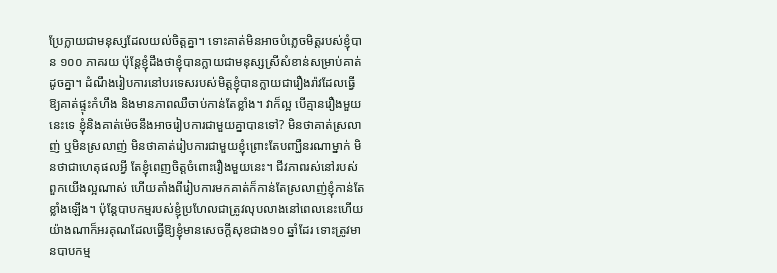ប្រែក្លាយជាមនុស្សដែលយល់ចិត្តគ្នា។ ទោះគាត់មិនអាចបំភ្លេចមិត្តរបស់ខ្ញុំបាន ១០០ ភាគរយ ប៉ុន្តែខ្ញុំដឹងថាខ្ញុំបានក្លាយជាមនុស្សស្រីសំខាន់សម្រាប់គាត់ដូចគ្នា។ ដំណឹងរៀបការនៅបរទេសរបស់មិត្តខ្ញុំបានក្លាយជារឿងរ៉ាវដែលធ្វើឱ្យគាត់ផ្ទុះកំហឹង និងមានភាពឈឺចាប់កាន់តែខ្លាំង។ វាក៏ល្អ បើគ្មានរឿងមួយនេះទេ ខ្ញុំនិងគាត់ម៉េចនឹងអាចរៀបការជាមួយគ្នាបានទៅ? មិនថាគាត់ស្រលាញ់ ឬមិនស្រលាញ់ មិនថាគាត់រៀបការជាមួយខ្ញុំព្រោះតែបញ្ឃឺនរណាម្នាក់ មិនថាជាហេតុផលអ្វី តែខ្ញុំពេញចិត្តចំពោះរឿងមួយនេះ។ ជីវភាពរស់នៅរបស់ពួកយើងល្អណាស់ ហើយតាំងពីរៀបការមកគាត់ក៏កាន់តែស្រលាញ់ខ្ញុំកាន់តែខ្លាំងឡើង។ ប៉ុន្តែបាបកម្មរបស់ខ្ញុំប្រហែលជាត្រូវលុបលាងនៅពេលនេះហើយ យ៉ាងណាក៏អរគុណដែលធ្វើឱ្យខ្ញុំមានសេចក្តីសុខជាង១០ ឆ្នាំដែរ ទោះត្រូវមានបាបកម្ម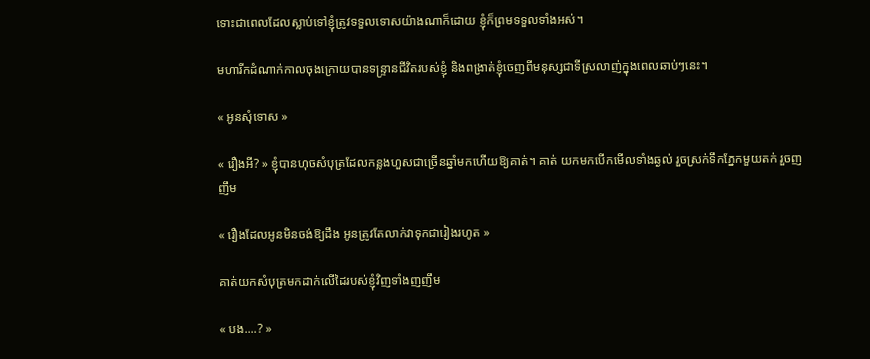ទោះជាពេលដែលស្លាប់ទៅខ្ញុំត្រូវទទួលទោសយ៉ាងណាក៏ដោយ ខ្ញុំក៏ព្រមទទួលទាំងអស់។

មហារីកដំណាក់កាលចុងក្រោយបានទន្ទ្រានជីវិតរបស់ខ្ញុំ និងពង្រាត់ខ្ញុំចេញពីមនុស្សជាទីស្រលាញ់ក្នុងពេលឆាប់ៗនេះ។

« អូនសុំទោស »

« រឿងអី? » ខ្ញុំបានហុចសំបុត្រដែលកន្លងហួសជាច្រើនឆ្នាំមកហើយឱ្យគាត់។ គាត់ យកមកបើកមើលទាំងឆ្ងល់ រួចស្រក់ទឹកភ្នែកមួយតក់ រួចញញឹម

« រឿងដែលអូនមិនចង់ឱ្យដឹង អូនត្រូវតែលាក់វាទុកជារៀងរហូត »

គាត់យកសំបុត្រមកដាក់លើដៃរបស់ខ្ញុំវិញទាំងញញឹម

« បង....? »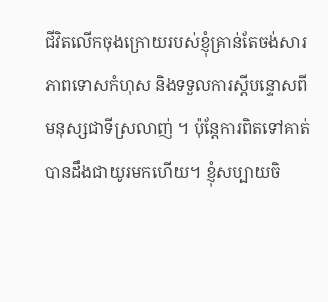ជីវិតលើកចុងក្រោយរបស់ខ្ញុំគ្រាន់តែចង់សារភាពទោសកំហុស និងទទួលការស្តីបន្ទោសពីមនុស្សជាទីស្រលាញ់ ។ ប៉ុន្តែការពិតទៅគាត់បានដឹងជាយូរមកហើយ។ ខ្ញុំសប្បាយចិ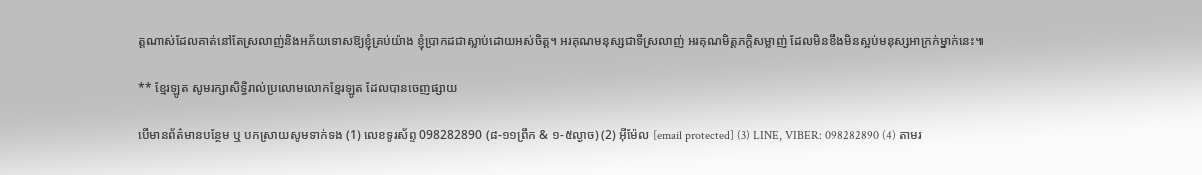ត្តណាស់ដែលគាត់នៅតែស្រលាញ់និងអភ័យទោសឱ្យខ្ញុំគ្រប់យ៉ាង ខ្ញុំប្រាកដជាស្លាប់ដោយអស់ចិត្ត។ អរគុណមនុស្សជាទីស្រលាញ់ អរគុណមិត្តភក្តិសម្លាញ់ ដែលមិនខឹងមិនស្អប់មនុស្សអាក្រក់ម្នាក់នេះ៕

** ខ្មែរឡូត សូមរក្សាសិទ្ធិរាល់ប្រលោមលោកខ្មែរឡូត ដែលបានចេញផ្សាយ

បើមានព័ត៌មានបន្ថែម ឬ បកស្រាយសូមទាក់ទង (1) លេខទូរស័ព្ទ 098282890 (៨-១១ព្រឹក & ១-៥ល្ងាច) (2) អ៊ីម៉ែល [email protected] (3) LINE, VIBER: 098282890 (4) តាមរ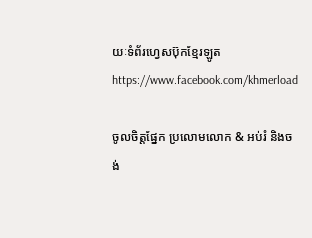យៈទំព័រហ្វេសប៊ុកខ្មែរឡូត https://www.facebook.com/khmerload

ចូលចិត្តផ្នែក ប្រលោមលោក & អប់រំ និងចង់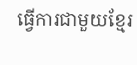ធ្វើការជាមួយខ្មែរ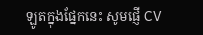ឡូតក្នុងផ្នែកនេះ សូមផ្ញើ CV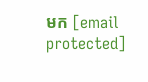មក [email protected]